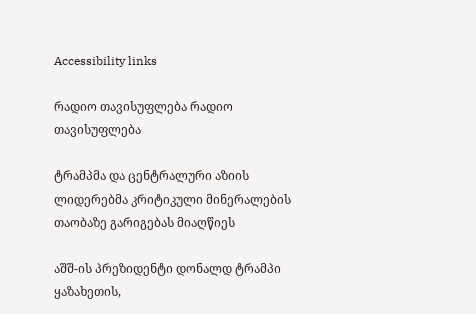Accessibility links

რადიო თავისუფლება რადიო თავისუფლება

ტრამპმა და ცენტრალური აზიის ლიდერებმა კრიტიკული მინერალების თაობაზე გარიგებას მიაღწიეს

აშშ-ის პრეზიდენტი დონალდ ტრამპი ყაზახეთის,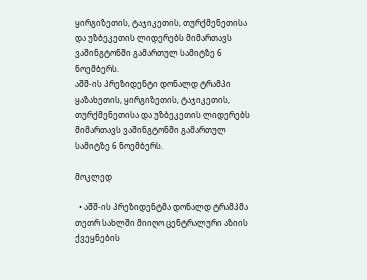ყირგიზეთის, ტაჯიკეთის, თურქმენეთისა და უზბეკეთის ლიდერებს მიმართავს ვაშინგტონში გამართულ სამიტზე 6 ნოემბერს.
აშშ-ის პრეზიდენტი დონალდ ტრამპი ყაზახეთის, ყირგიზეთის, ტაჯიკეთის, თურქმენეთისა და უზბეკეთის ლიდერებს მიმართავს ვაშინგტონში გამართულ სამიტზე 6 ნოემბერს.

მოკლედ

  • აშშ-ის პრეზიდენტმა დონალდ ტრამპმა თეთრ სახლში მიიღო ცენტრალური აზიის ქვეყნების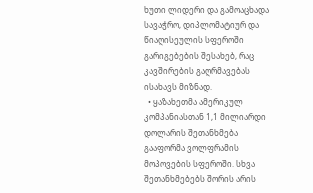ხუთი ლიდერი და გამოაცხადა სავაჭრო, დიპლომატიურ და წიაღისეულის სფეროში გარიგებების შესახებ, რაც კავშირების გაღრმავებას ისახავს მიზნად.
  • ყაზახეთმა ამერიკულ კომპანიასთან 1,1 მილიარდი დოლარის შეთანხმება გააფორმა ვოლფრამის მოპოვების სფეროში. სხვა შეთანხმებებს შორის არის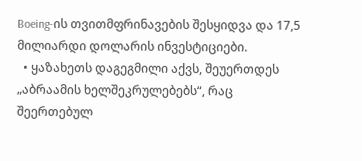Boeing-ის თვითმფრინავების შესყიდვა და 17,5 მილიარდი დოლარის ინვესტიციები.
  • ყაზახეთს დაგეგმილი აქვს, შეუერთდეს „აბრაამის ხელშეკრულებებს“, რაც შეერთებულ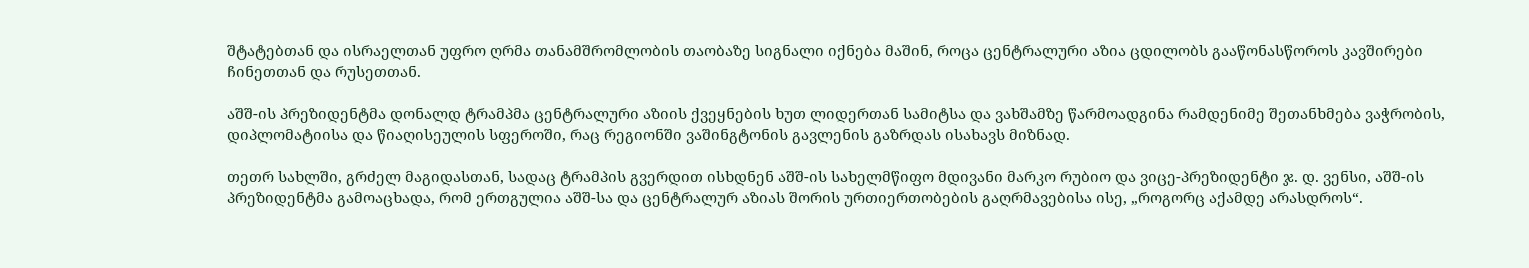შტატებთან და ისრაელთან უფრო ღრმა თანამშრომლობის თაობაზე სიგნალი იქნება მაშინ, როცა ცენტრალური აზია ცდილობს გააწონასწოროს კავშირები ჩინეთთან და რუსეთთან.

აშშ-ის პრეზიდენტმა დონალდ ტრამპმა ცენტრალური აზიის ქვეყნების ხუთ ლიდერთან სამიტსა და ვახშამზე წარმოადგინა რამდენიმე შეთანხმება ვაჭრობის, დიპლომატიისა და წიაღისეულის სფეროში, რაც რეგიონში ვაშინგტონის გავლენის გაზრდას ისახავს მიზნად.

თეთრ სახლში, გრძელ მაგიდასთან, სადაც ტრამპის გვერდით ისხდნენ აშშ-ის სახელმწიფო მდივანი მარკო რუბიო და ვიცე-პრეზიდენტი ჯ. დ. ვენსი, აშშ-ის პრეზიდენტმა გამოაცხადა, რომ ერთგულია აშშ-სა და ცენტრალურ აზიას შორის ურთიერთობების გაღრმავებისა ისე, „როგორც აქამდე არასდროს“.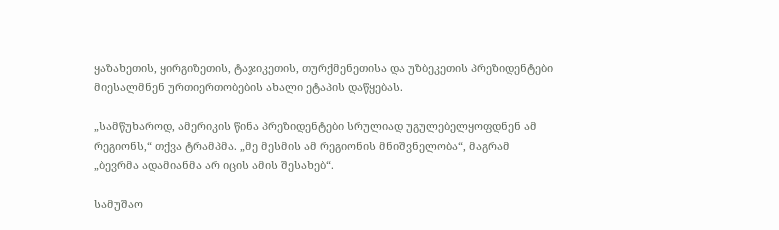ყაზახეთის, ყირგიზეთის, ტაჯიკეთის, თურქმენეთისა და უზბეკეთის პრეზიდენტები მიესალმნენ ურთიერთობების ახალი ეტაპის დაწყებას.

„სამწუხაროდ, ამერიკის წინა პრეზიდენტები სრულიად უგულებელყოფდნენ ამ რეგიონს,“ თქვა ტრამპმა. „მე მესმის ამ რეგიონის მნიშვნელობა“, მაგრამ „ბევრმა ადამიანმა არ იცის ამის შესახებ“.

სამუშაო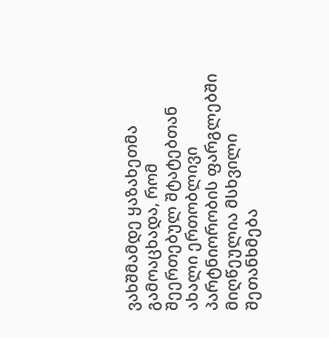ვახშმამდე ყაზახეთმა გამოაცხადა, რომ შეერთებულ შტატებთან ახალი ერთობლივი პარტნიორობის ფარგლებში მიღწეულია მსხვილი შეთანხმება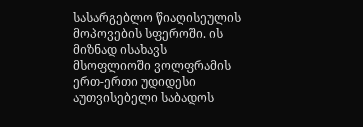სასარგებლო წიაღისეულის მოპოვების სფეროში. ის მიზნად ისახავს მსოფლიოში ვოლფრამის ერთ-ერთი უდიდესი აუთვისებელი საბადოს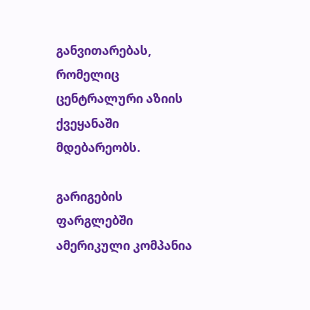განვითარებას, რომელიც ცენტრალური აზიის ქვეყანაში მდებარეობს.

გარიგების ფარგლებში ამერიკული კომპანია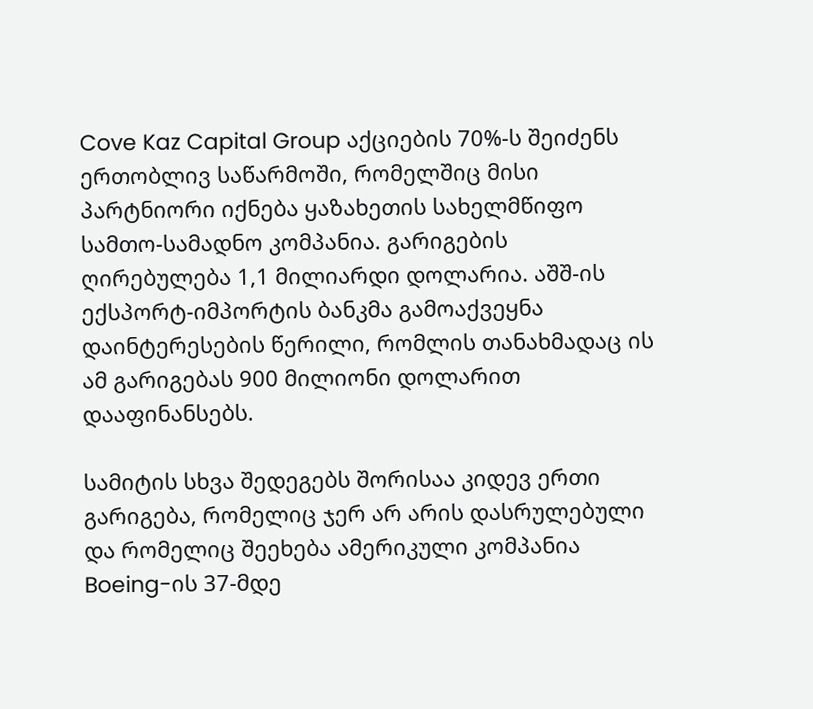Cove Kaz Capital Group აქციების 70%-ს შეიძენს ერთობლივ საწარმოში, რომელშიც მისი პარტნიორი იქნება ყაზახეთის სახელმწიფო სამთო-სამადნო კომპანია. გარიგების ღირებულება 1,1 მილიარდი დოლარია. აშშ-ის ექსპორტ-იმპორტის ბანკმა გამოაქვეყნა დაინტერესების წერილი, რომლის თანახმადაც ის ამ გარიგებას 900 მილიონი დოლარით დააფინანსებს.

სამიტის სხვა შედეგებს შორისაა კიდევ ერთი გარიგება, რომელიც ჯერ არ არის დასრულებული და რომელიც შეეხება ამერიკული კომპანია Boeing-ის 37-მდე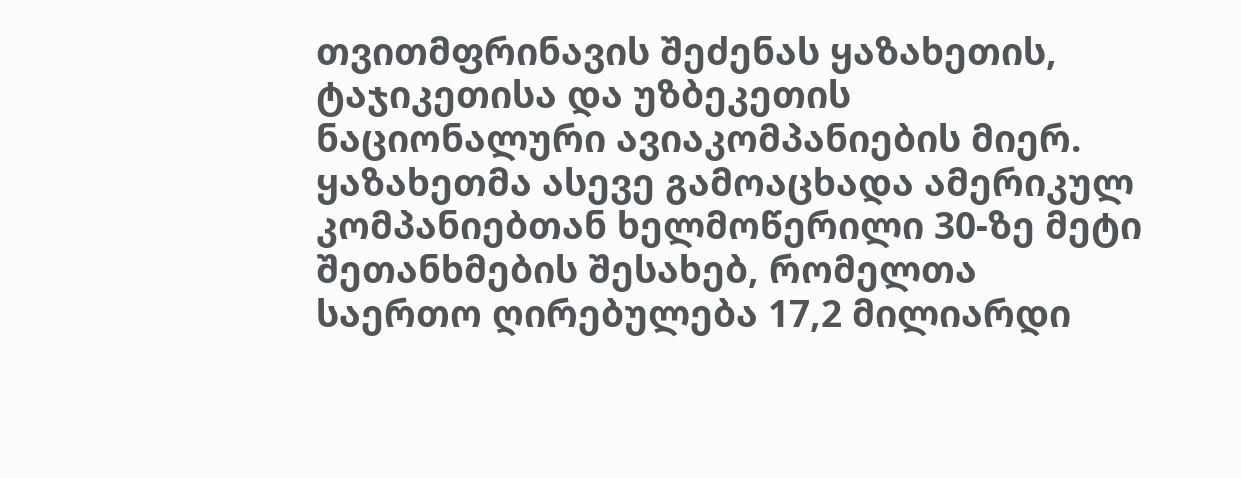თვითმფრინავის შეძენას ყაზახეთის, ტაჯიკეთისა და უზბეკეთის ნაციონალური ავიაკომპანიების მიერ. ყაზახეთმა ასევე გამოაცხადა ამერიკულ კომპანიებთან ხელმოწერილი 30-ზე მეტი შეთანხმების შესახებ, რომელთა საერთო ღირებულება 17,2 მილიარდი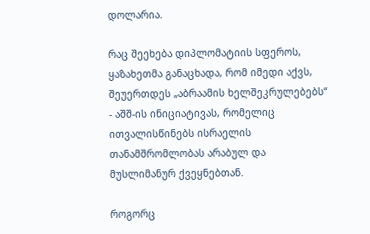დოლარია.

რაც შეეხება დიპლომატიის სფეროს, ყაზახეთმა განაცხადა, რომ იმედი აქვს, შეუერთდეს „აბრაამის ხელშეკრულებებს“ - აშშ-ის ინიციატივას, რომელიც ითვალისწინებს ისრაელის თანამშრომლობას არაბულ და მუსლიმანურ ქვეყნებთან.

როგორც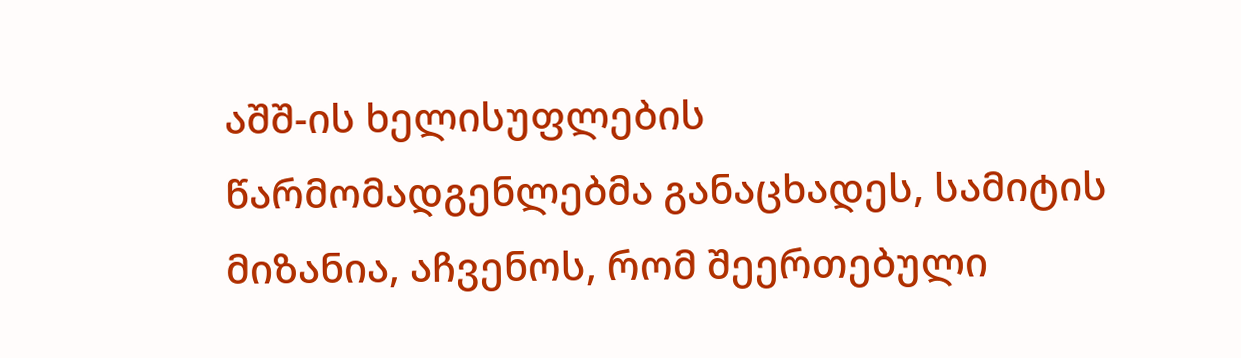აშშ-ის ხელისუფლების წარმომადგენლებმა განაცხადეს, სამიტის მიზანია, აჩვენოს, რომ შეერთებული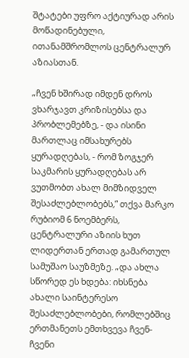შტატები უფრო აქტიურად არის მოწადინებული, ითანამშრომლოს ცენტრალურ აზიასთან.

„ჩვენ ხშირად იმდენ დროს ვხარჯავთ კრიზისებსა და პრობლემებზე, - და ისინი მართლაც იმსახურებს ყურადღებას, - რომ ზოგჯერ საკმარის ყურადღებას არ ვუთმობთ ახალ მიმზიდველ შესაძლებლობებს,“ თქვა მარკო რუბიომ 6 ნოემბერს, ცენტრალური აზიის ხუთ ლიდერთან ერთად გამართულ სამუშაო საუზმეზე. „და ახლა სწორედ ეს ხდება: იხსნება ახალი საინტერესო შესაძლებლობები, რომლებშიც ერთმანეთს ემთხვევა ჩვენ-ჩვენი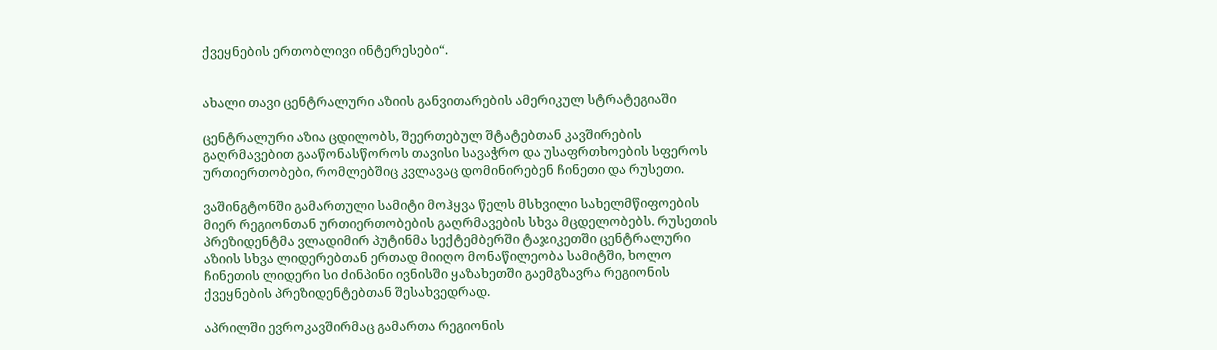ქვეყნების ერთობლივი ინტერესები“.


ახალი თავი ცენტრალური აზიის განვითარების ამერიკულ სტრატეგიაში

ცენტრალური აზია ცდილობს, შეერთებულ შტატებთან კავშირების გაღრმავებით გააწონასწოროს თავისი სავაჭრო და უსაფრთხოების სფეროს ურთიერთობები, რომლებშიც კვლავაც დომინირებენ ჩინეთი და რუსეთი.

ვაშინგტონში გამართული სამიტი მოჰყვა წელს მსხვილი სახელმწიფოების მიერ რეგიონთან ურთიერთობების გაღრმავების სხვა მცდელობებს. რუსეთის პრეზიდენტმა ვლადიმირ პუტინმა სექტემბერში ტაჯიკეთში ცენტრალური აზიის სხვა ლიდერებთან ერთად მიიღო მონაწილეობა სამიტში, ხოლო ჩინეთის ლიდერი სი ძინპინი ივნისში ყაზახეთში გაემგზავრა რეგიონის ქვეყნების პრეზიდენტებთან შესახვედრად.

აპრილში ევროკავშირმაც გამართა რეგიონის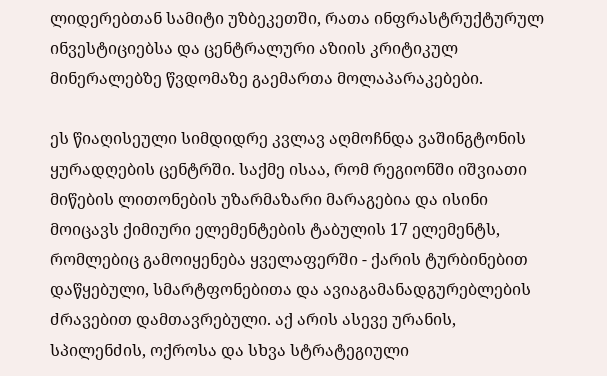ლიდერებთან სამიტი უზბეკეთში, რათა ინფრასტრუქტურულ ინვესტიციებსა და ცენტრალური აზიის კრიტიკულ მინერალებზე წვდომაზე გაემართა მოლაპარაკებები.

ეს წიაღისეული სიმდიდრე კვლავ აღმოჩნდა ვაშინგტონის ყურადღების ცენტრში. საქმე ისაა, რომ რეგიონში იშვიათი მიწების ლითონების უზარმაზარი მარაგებია და ისინი მოიცავს ქიმიური ელემენტების ტაბულის 17 ელემენტს, რომლებიც გამოიყენება ყველაფერში - ქარის ტურბინებით დაწყებული, სმარტფონებითა და ავიაგამანადგურებლების ძრავებით დამთავრებული. აქ არის ასევე ურანის, სპილენძის, ოქროსა და სხვა სტრატეგიული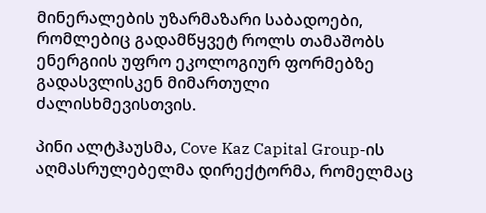მინერალების უზარმაზარი საბადოები, რომლებიც გადამწყვეტ როლს თამაშობს ენერგიის უფრო ეკოლოგიურ ფორმებზე გადასვლისკენ მიმართული ძალისხმევისთვის.

პინი ალტჰაუსმა, Cove Kaz Capital Group-ის აღმასრულებელმა დირექტორმა, რომელმაც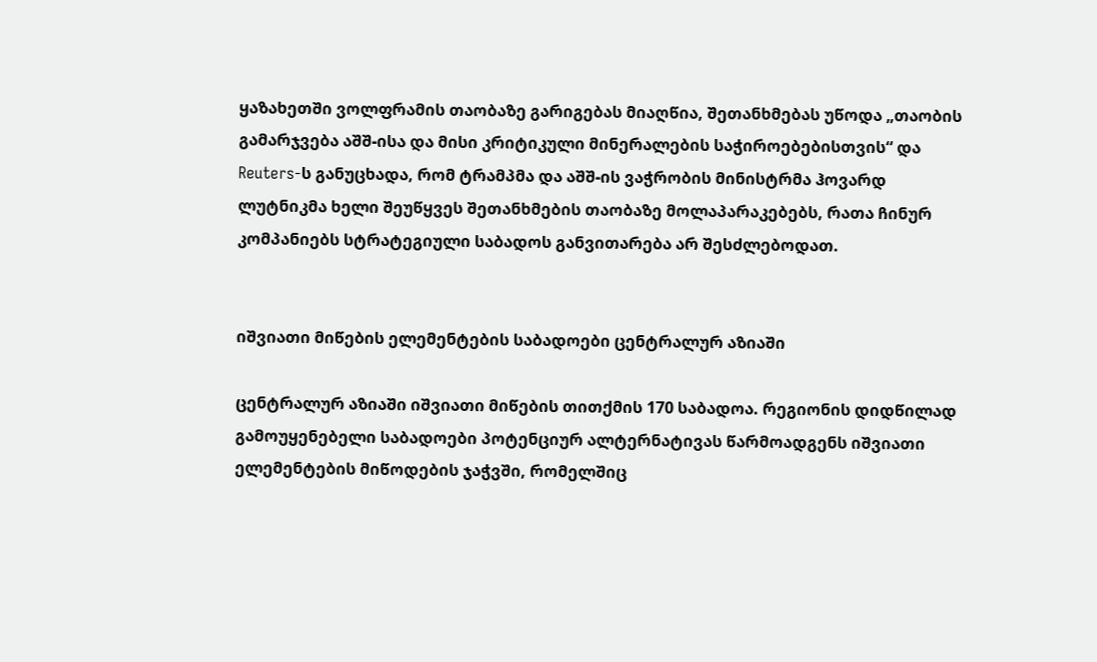ყაზახეთში ვოლფრამის თაობაზე გარიგებას მიაღწია, შეთანხმებას უწოდა „თაობის გამარჯვება აშშ-ისა და მისი კრიტიკული მინერალების საჭიროებებისთვის“ და Reuters-ს განუცხადა, რომ ტრამპმა და აშშ-ის ვაჭრობის მინისტრმა ჰოვარდ ლუტნიკმა ხელი შეუწყვეს შეთანხმების თაობაზე მოლაპარაკებებს, რათა ჩინურ კომპანიებს სტრატეგიული საბადოს განვითარება არ შესძლებოდათ.


იშვიათი მიწების ელემენტების საბადოები ცენტრალურ აზიაში

ცენტრალურ აზიაში იშვიათი მიწების თითქმის 170 საბადოა. რეგიონის დიდწილად გამოუყენებელი საბადოები პოტენციურ ალტერნატივას წარმოადგენს იშვიათი ელემენტების მიწოდების ჯაჭვში, რომელშიც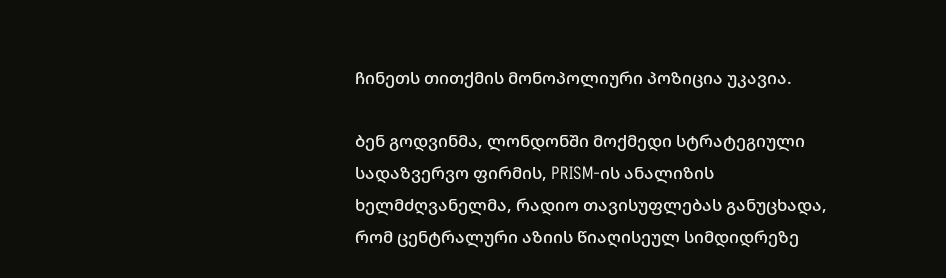ჩინეთს თითქმის მონოპოლიური პოზიცია უკავია.

ბენ გოდვინმა, ლონდონში მოქმედი სტრატეგიული სადაზვერვო ფირმის, PRISM-ის ანალიზის ხელმძღვანელმა, რადიო თავისუფლებას განუცხადა, რომ ცენტრალური აზიის წიაღისეულ სიმდიდრეზე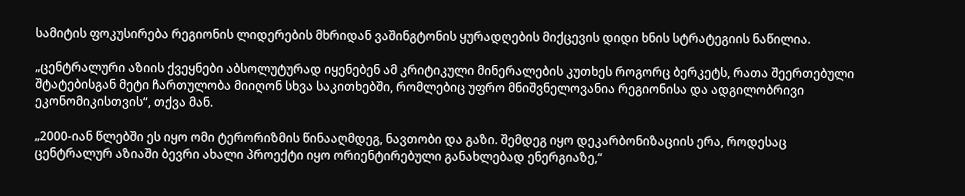სამიტის ფოკუსირება რეგიონის ლიდერების მხრიდან ვაშინგტონის ყურადღების მიქცევის დიდი ხნის სტრატეგიის ნაწილია.

„ცენტრალური აზიის ქვეყნები აბსოლუტურად იყენებენ ამ კრიტიკული მინერალების კუთხეს როგორც ბერკეტს, რათა შეერთებული შტატებისგან მეტი ჩართულობა მიიღონ სხვა საკითხებში, რომლებიც უფრო მნიშვნელოვანია რეგიონისა და ადგილობრივი ეკონომიკისთვის“, თქვა მან.

„2000-იან წლებში ეს იყო ომი ტერორიზმის წინააღმდეგ, ნავთობი და გაზი. შემდეგ იყო დეკარბონიზაციის ერა, როდესაც ცენტრალურ აზიაში ბევრი ახალი პროექტი იყო ორიენტირებული განახლებად ენერგიაზე,“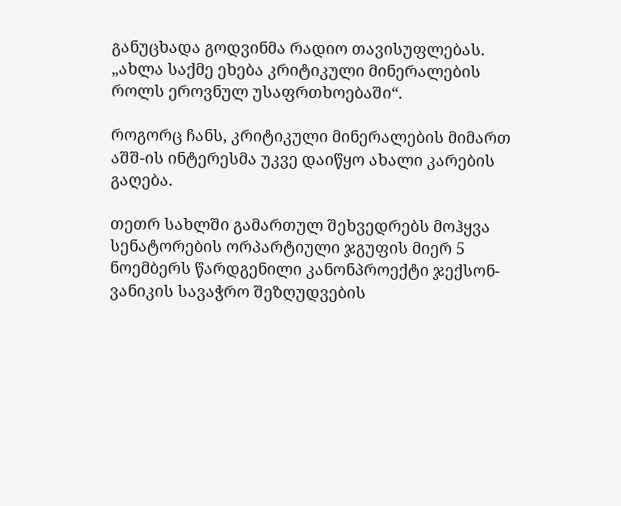განუცხადა გოდვინმა რადიო თავისუფლებას. „ახლა საქმე ეხება კრიტიკული მინერალების როლს ეროვნულ უსაფრთხოებაში“.

როგორც ჩანს, კრიტიკული მინერალების მიმართ აშშ-ის ინტერესმა უკვე დაიწყო ახალი კარების გაღება.

თეთრ სახლში გამართულ შეხვედრებს მოჰყვა სენატორების ორპარტიული ჯგუფის მიერ 5 ნოემბერს წარდგენილი კანონპროექტი ჯექსონ-ვანიკის სავაჭრო შეზღუდვების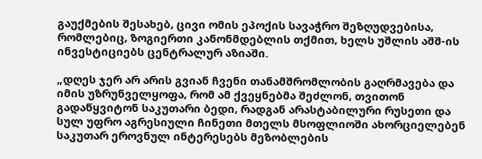გაუქმების შესახებ, ცივი ომის ეპოქის სავაჭრო შეზღუდვებისა, რომლებიც, ზოგიერთი კანონმდებლის თქმით, ხელს უშლის აშშ-ის ინვესტიციებს ცენტრალურ აზიაში.

„დღეს ჯერ არ არის გვიან ჩვენი თანამშრომლობის გაღრმავება და იმის უზრუნველყოფა, რომ ამ ქვეყნებმა შეძლონ, თვითონ გადაწყვიტონ საკუთარი ბედი, რადგან არასტაბილური რუსეთი და სულ უფრო აგრესიული ჩინეთი მთელს მსოფლიოში ახორციელებენ საკუთარ ეროვნულ ინტერესებს მეზობლების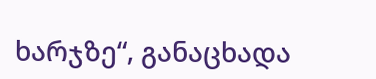ხარჯზე“, განაცხადა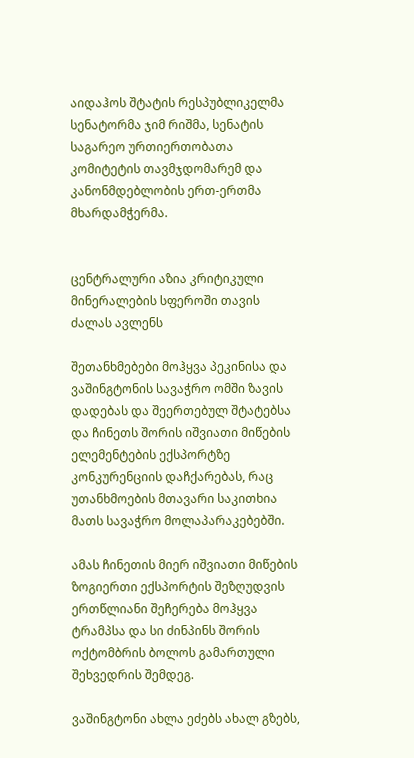აიდაჰოს შტატის რესპუბლიკელმა სენატორმა ჯიმ რიშმა, სენატის საგარეო ურთიერთობათა კომიტეტის თავმჯდომარემ და კანონმდებლობის ერთ-ერთმა მხარდამჭერმა.


ცენტრალური აზია კრიტიკული მინერალების სფეროში თავის ძალას ავლენს

შეთანხმებები მოჰყვა პეკინისა და ვაშინგტონის სავაჭრო ომში ზავის დადებას და შეერთებულ შტატებსა და ჩინეთს შორის იშვიათი მიწების ელემენტების ექსპორტზე კონკურენციის დაჩქარებას, რაც უთანხმოების მთავარი საკითხია მათს სავაჭრო მოლაპარაკებებში.

ამას ჩინეთის მიერ იშვიათი მიწების ზოგიერთი ექსპორტის შეზღუდვის ერთწლიანი შეჩერება მოჰყვა ტრამპსა და სი ძინპინს შორის ოქტომბრის ბოლოს გამართული შეხვედრის შემდეგ.

ვაშინგტონი ახლა ეძებს ახალ გზებს,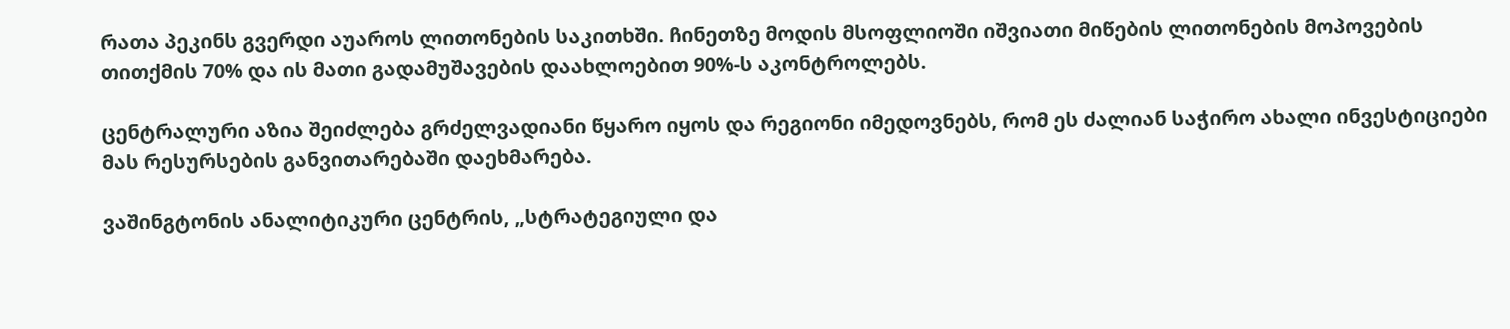რათა პეკინს გვერდი აუაროს ლითონების საკითხში. ჩინეთზე მოდის მსოფლიოში იშვიათი მიწების ლითონების მოპოვების თითქმის 70% და ის მათი გადამუშავების დაახლოებით 90%-ს აკონტროლებს.

ცენტრალური აზია შეიძლება გრძელვადიანი წყარო იყოს და რეგიონი იმედოვნებს, რომ ეს ძალიან საჭირო ახალი ინვესტიციები მას რესურსების განვითარებაში დაეხმარება.

ვაშინგტონის ანალიტიკური ცენტრის, „სტრატეგიული და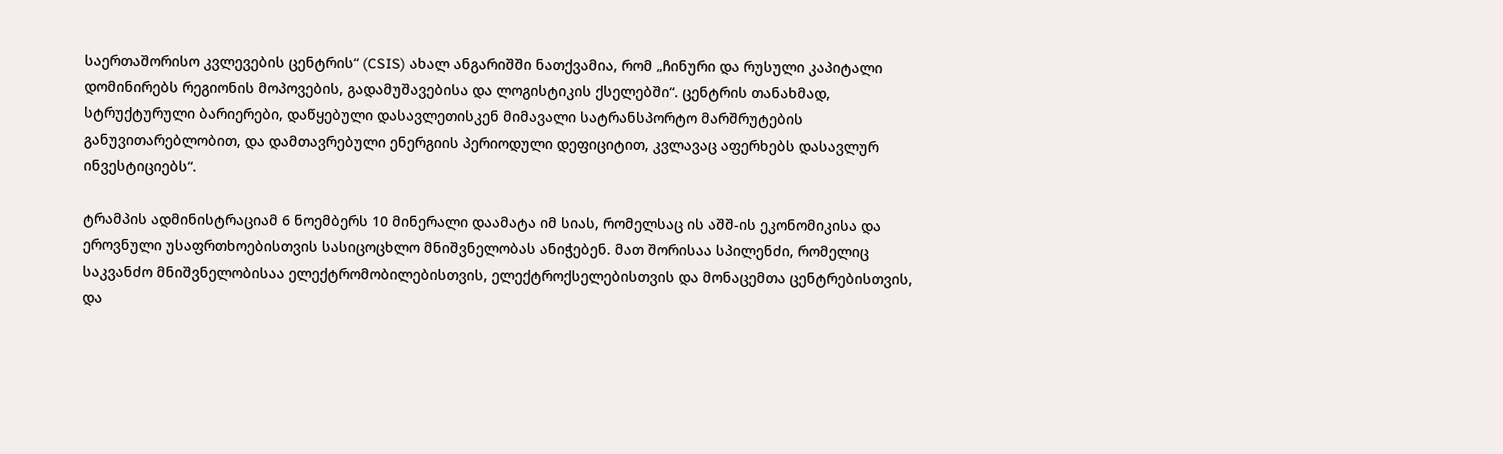საერთაშორისო კვლევების ცენტრის“ (CSIS) ახალ ანგარიშში ნათქვამია, რომ „ჩინური და რუსული კაპიტალი დომინირებს რეგიონის მოპოვების, გადამუშავებისა და ლოგისტიკის ქსელებში“. ცენტრის თანახმად, სტრუქტურული ბარიერები, დაწყებული დასავლეთისკენ მიმავალი სატრანსპორტო მარშრუტების განუვითარებლობით, და დამთავრებული ენერგიის პერიოდული დეფიციტით, კვლავაც აფერხებს დასავლურ ინვესტიციებს“.

ტრამპის ადმინისტრაციამ 6 ნოემბერს 10 მინერალი დაამატა იმ სიას, რომელსაც ის აშშ-ის ეკონომიკისა და ეროვნული უსაფრთხოებისთვის სასიცოცხლო მნიშვნელობას ანიჭებენ. მათ შორისაა სპილენძი, რომელიც საკვანძო მნიშვნელობისაა ელექტრომობილებისთვის, ელექტროქსელებისთვის და მონაცემთა ცენტრებისთვის, და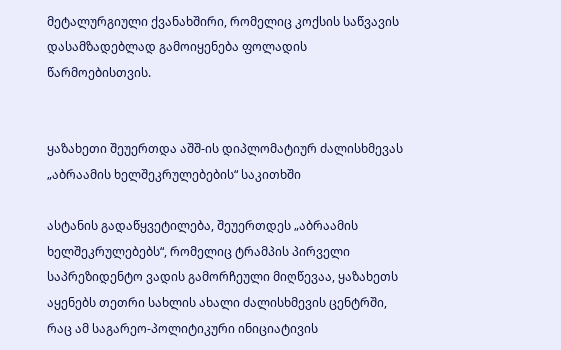მეტალურგიული ქვანახშირი, რომელიც კოქსის საწვავის დასამზადებლად გამოიყენება ფოლადის წარმოებისთვის.


ყაზახეთი შეუერთდა აშშ-ის დიპლომატიურ ძალისხმევას „აბრაამის ხელშეკრულებების“ საკითხში

ასტანის გადაწყვეტილება, შეუერთდეს „აბრაამის ხელშეკრულებებს“, რომელიც ტრამპის პირველი საპრეზიდენტო ვადის გამორჩეული მიღწევაა, ყაზახეთს აყენებს თეთრი სახლის ახალი ძალისხმევის ცენტრში, რაც ამ საგარეო-პოლიტიკური ინიციატივის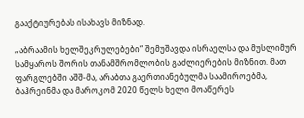გააქტიურებას ისახავს მიზნად.

„აბრაამის ხელშეკრულებები“ შემუშავდა ისრაელსა და მუსლიმურ სამყაროს შორის თანამშრომლობის გაძლიერების მიზნით. მათ ფარგლებში აშშ-მა, არაბთა გაერთიანებულმა საამიროებმა, ბაჰრეინმა და მაროკომ 2020 წელს ხელი მოაწერეს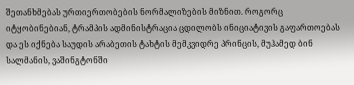შეთანხმებას ურთიერთობების ნორმალიზების მიზნით. როგორც იტყობინებიან, ტრამპის ადმინისტრაცია ცდილობს ინიციატივის გაფართოებას და ეს იქნება საუდის არაბეთის ტახტის მემკვიდრე პრინცის, მუჰამედ ბინ სალმანის, ვაშინგტონში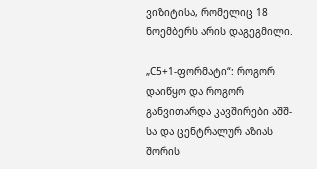ვიზიტისა, რომელიც 18 ნოემბერს არის დაგეგმილი.

„C5+1-ფორმატი“: როგორ დაიწყო და როგორ განვითარდა კავშირები აშშ-სა და ცენტრალურ აზიას შორის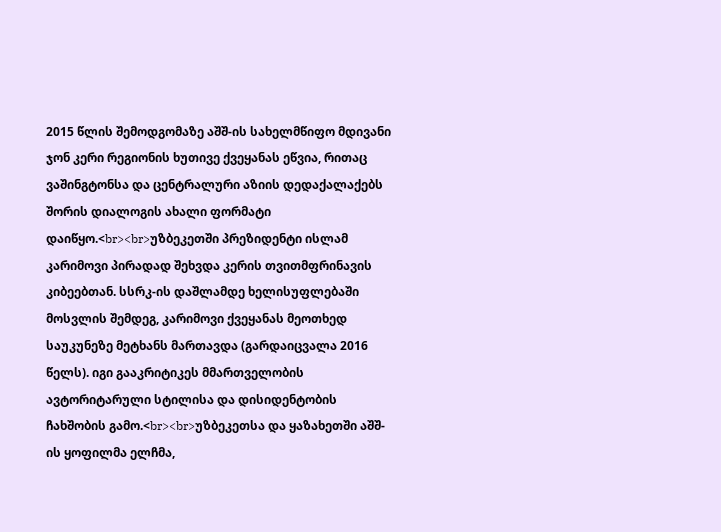2015 წლის შემოდგომაზე აშშ-ის სახელმწიფო მდივანი ჯონ კერი რეგიონის ხუთივე ქვეყანას ეწვია, რითაც ვაშინგტონსა და ცენტრალური აზიის დედაქალაქებს შორის დიალოგის ახალი ფორმატი დაიწყო.<br><br>უზბეკეთში პრეზიდენტი ისლამ კარიმოვი პირადად შეხვდა კერის თვითმფრინავის კიბეებთან. სსრკ-ის დაშლამდე ხელისუფლებაში მოსვლის შემდეგ, კარიმოვი ქვეყანას მეოთხედ საუკუნეზე მეტხანს მართავდა (გარდაიცვალა 2016 წელს). იგი გააკრიტიკეს მმართველობის ავტორიტარული სტილისა და დისიდენტობის ჩახშობის გამო.<br><br>უზბეკეთსა და ყაზახეთში აშშ-ის ყოფილმა ელჩმა,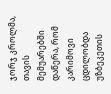ჯორჯ კროლმა, თავის მემუარებში დაწერა, რომ კარიმოვი ცდილობდა უზბეკეთის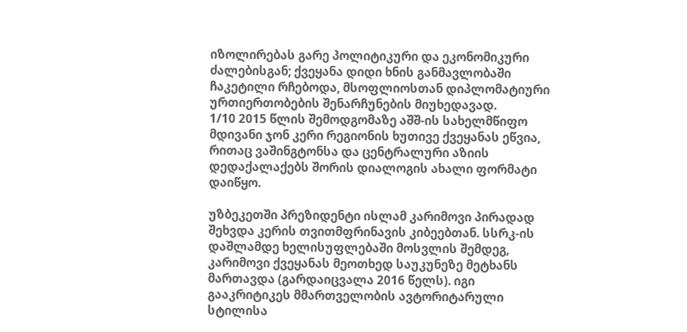იზოლირებას გარე პოლიტიკური და ეკონომიკური ძალებისგან; ქვეყანა დიდი ხნის განმავლობაში ჩაკეტილი რჩებოდა, მსოფლიოსთან დიპლომატიური ურთიერთობების შენარჩუნების მიუხედავად.
1/10 2015 წლის შემოდგომაზე აშშ-ის სახელმწიფო მდივანი ჯონ კერი რეგიონის ხუთივე ქვეყანას ეწვია, რითაც ვაშინგტონსა და ცენტრალური აზიის დედაქალაქებს შორის დიალოგის ახალი ფორმატი დაიწყო.

უზბეკეთში პრეზიდენტი ისლამ კარიმოვი პირადად შეხვდა კერის თვითმფრინავის კიბეებთან. სსრკ-ის დაშლამდე ხელისუფლებაში მოსვლის შემდეგ, კარიმოვი ქვეყანას მეოთხედ საუკუნეზე მეტხანს მართავდა (გარდაიცვალა 2016 წელს). იგი გააკრიტიკეს მმართველობის ავტორიტარული სტილისა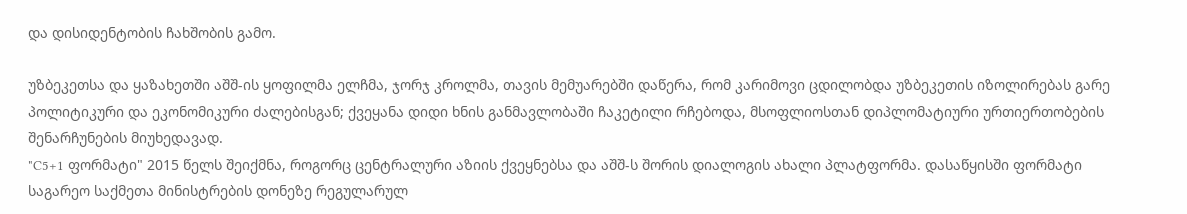და დისიდენტობის ჩახშობის გამო.

უზბეკეთსა და ყაზახეთში აშშ-ის ყოფილმა ელჩმა, ჯორჯ კროლმა, თავის მემუარებში დაწერა, რომ კარიმოვი ცდილობდა უზბეკეთის იზოლირებას გარე პოლიტიკური და ეკონომიკური ძალებისგან; ქვეყანა დიდი ხნის განმავლობაში ჩაკეტილი რჩებოდა, მსოფლიოსთან დიპლომატიური ურთიერთობების შენარჩუნების მიუხედავად.
"C5+1 ფორმატი" 2015 წელს შეიქმნა, როგორც ცენტრალური აზიის ქვეყნებსა და აშშ-ს შორის დიალოგის ახალი პლატფორმა. დასაწყისში ფორმატი საგარეო საქმეთა მინისტრების დონეზე რეგულარულ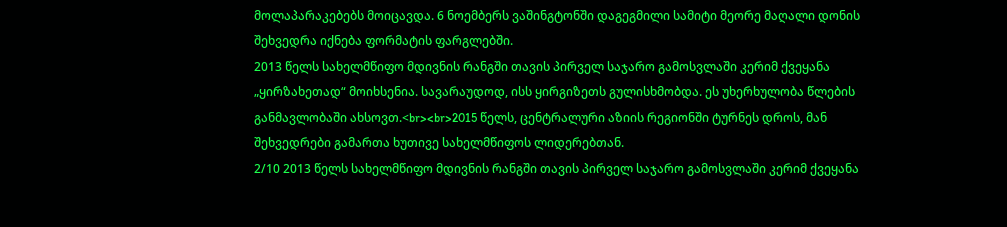მოლაპარაკებებს მოიცავდა. 6 ნოემბერს ვაშინგტონში დაგეგმილი სამიტი მეორე მაღალი დონის შეხვედრა იქნება ფორმატის ფარგლებში.
2013 წელს სახელმწიფო მდივნის რანგში თავის პირველ საჯარო გამოსვლაში კერიმ ქვეყანა „ყირზახეთად“ მოიხსენია. სავარაუდოდ, ისს ყირგიზეთს გულისხმობდა. ეს უხერხულობა წლების განმავლობაში ახსოვთ.<br><br>2015 წელს, ცენტრალური აზიის რეგიონში ტურნეს დროს, მან შეხვედრები გამართა ხუთივე სახელმწიფოს ლიდერებთან.
2/10 2013 წელს სახელმწიფო მდივნის რანგში თავის პირველ საჯარო გამოსვლაში კერიმ ქვეყანა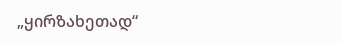„ყირზახეთად“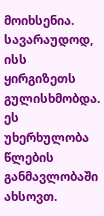მოიხსენია. სავარაუდოდ, ისს ყირგიზეთს გულისხმობდა. ეს უხერხულობა წლების განმავლობაში ახსოვთ.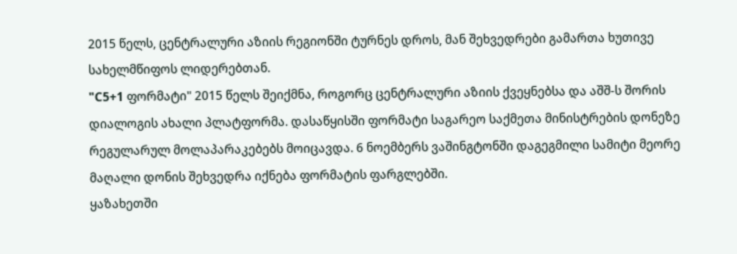2015 წელს, ცენტრალური აზიის რეგიონში ტურნეს დროს, მან შეხვედრები გამართა ხუთივე სახელმწიფოს ლიდერებთან.
"C5+1 ფორმატი" 2015 წელს შეიქმნა, როგორც ცენტრალური აზიის ქვეყნებსა და აშშ-ს შორის დიალოგის ახალი პლატფორმა. დასაწყისში ფორმატი საგარეო საქმეთა მინისტრების დონეზე რეგულარულ მოლაპარაკებებს მოიცავდა. 6 ნოემბერს ვაშინგტონში დაგეგმილი სამიტი მეორე მაღალი დონის შეხვედრა იქნება ფორმატის ფარგლებში.
ყაზახეთში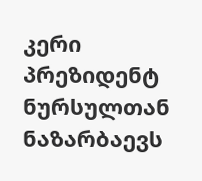კერი პრეზიდენტ ნურსულთან ნაზარბაევს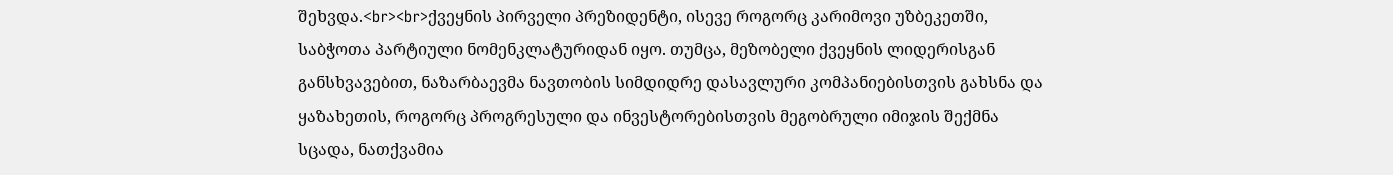შეხვდა.<br><br>ქვეყნის პირველი პრეზიდენტი, ისევე როგორც კარიმოვი უზბეკეთში, საბჭოთა პარტიული ნომენკლატურიდან იყო. თუმცა, მეზობელი ქვეყნის ლიდერისგან განსხვავებით, ნაზარბაევმა ნავთობის სიმდიდრე დასავლური კომპანიებისთვის გახსნა და ყაზახეთის, როგორც პროგრესული და ინვესტორებისთვის მეგობრული იმიჯის შექმნა სცადა, ნათქვამია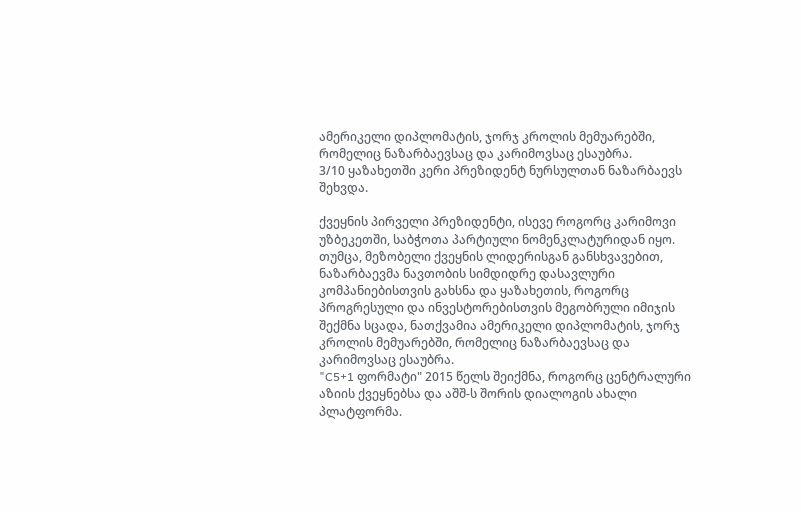ამერიკელი დიპლომატის, ჯორჯ კროლის მემუარებში, რომელიც ნაზარბაევსაც და კარიმოვსაც ესაუბრა.
3/10 ყაზახეთში კერი პრეზიდენტ ნურსულთან ნაზარბაევს შეხვდა.

ქვეყნის პირველი პრეზიდენტი, ისევე როგორც კარიმოვი უზბეკეთში, საბჭოთა პარტიული ნომენკლატურიდან იყო. თუმცა, მეზობელი ქვეყნის ლიდერისგან განსხვავებით, ნაზარბაევმა ნავთობის სიმდიდრე დასავლური კომპანიებისთვის გახსნა და ყაზახეთის, როგორც პროგრესული და ინვესტორებისთვის მეგობრული იმიჯის შექმნა სცადა, ნათქვამია ამერიკელი დიპლომატის, ჯორჯ კროლის მემუარებში, რომელიც ნაზარბაევსაც და კარიმოვსაც ესაუბრა.
"C5+1 ფორმატი" 2015 წელს შეიქმნა, როგორც ცენტრალური აზიის ქვეყნებსა და აშშ-ს შორის დიალოგის ახალი პლატფორმა.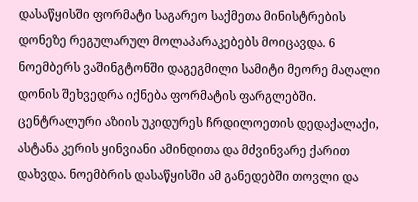დასაწყისში ფორმატი საგარეო საქმეთა მინისტრების დონეზე რეგულარულ მოლაპარაკებებს მოიცავდა. 6 ნოემბერს ვაშინგტონში დაგეგმილი სამიტი მეორე მაღალი დონის შეხვედრა იქნება ფორმატის ფარგლებში.
ცენტრალური აზიის უკიდურეს ჩრდილოეთის დედაქალაქი, ასტანა კერის ყინვიანი ამინდითა და მძვინვარე ქარით დახვდა. ნოემბრის დასაწყისში ამ განედებში თოვლი და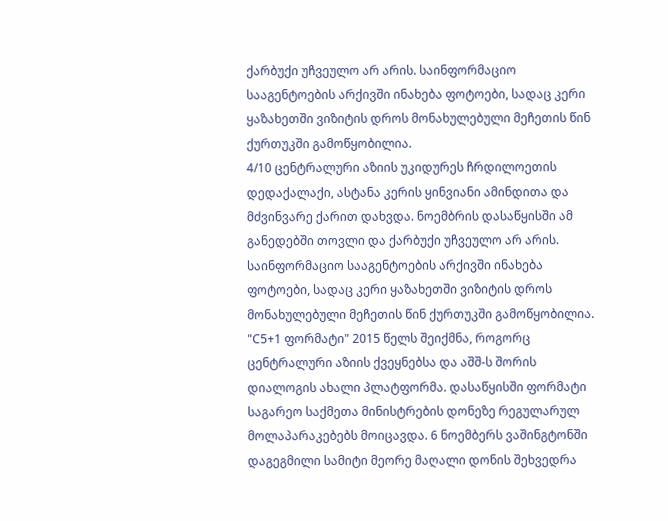ქარბუქი უჩვეულო არ არის. საინფორმაციო სააგენტოების არქივში ინახება ფოტოები, სადაც კერი ყაზახეთში ვიზიტის დროს მონახულებული მეჩეთის წინ ქურთუკში გამოწყობილია.
4/10 ცენტრალური აზიის უკიდურეს ჩრდილოეთის დედაქალაქი, ასტანა კერის ყინვიანი ამინდითა და მძვინვარე ქარით დახვდა. ნოემბრის დასაწყისში ამ განედებში თოვლი და ქარბუქი უჩვეულო არ არის. საინფორმაციო სააგენტოების არქივში ინახება ფოტოები, სადაც კერი ყაზახეთში ვიზიტის დროს მონახულებული მეჩეთის წინ ქურთუკში გამოწყობილია.
"C5+1 ფორმატი" 2015 წელს შეიქმნა, როგორც ცენტრალური აზიის ქვეყნებსა და აშშ-ს შორის დიალოგის ახალი პლატფორმა. დასაწყისში ფორმატი საგარეო საქმეთა მინისტრების დონეზე რეგულარულ მოლაპარაკებებს მოიცავდა. 6 ნოემბერს ვაშინგტონში დაგეგმილი სამიტი მეორე მაღალი დონის შეხვედრა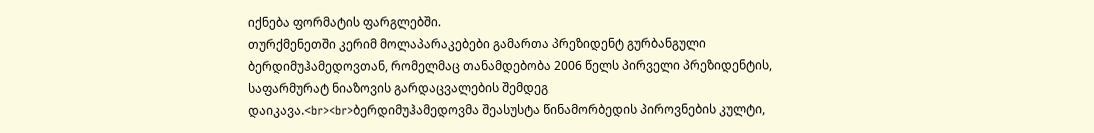იქნება ფორმატის ფარგლებში.
თურქმენეთში კერიმ მოლაპარაკებები გამართა პრეზიდენტ გურბანგული ბერდიმუჰამედოვთან, რომელმაც თანამდებობა 2006 წელს პირველი პრეზიდენტის, საფარმურატ ნიაზოვის გარდაცვალების შემდეგ დაიკავა.<br><br>ბერდიმუჰამედოვმა შეასუსტა წინამორბედის პიროვნების კულტი,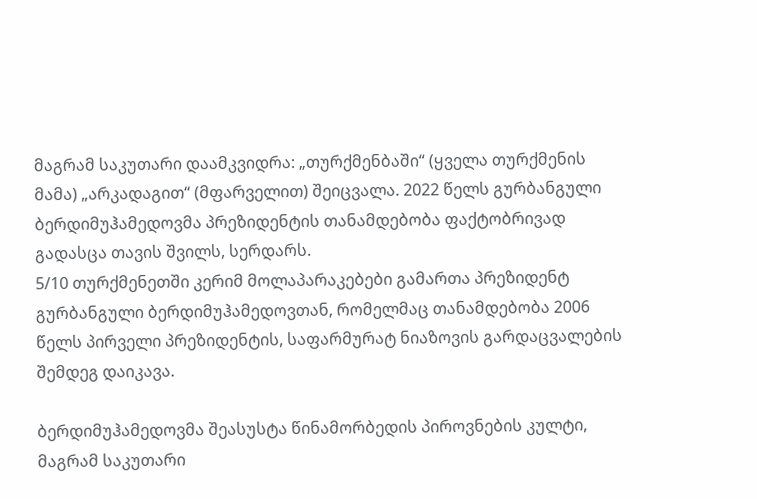მაგრამ საკუთარი დაამკვიდრა: „თურქმენბაში“ (ყველა თურქმენის მამა) „არკადაგით“ (მფარველით) შეიცვალა. 2022 წელს გურბანგული ბერდიმუჰამედოვმა პრეზიდენტის თანამდებობა ფაქტობრივად გადასცა თავის შვილს, სერდარს.
5/10 თურქმენეთში კერიმ მოლაპარაკებები გამართა პრეზიდენტ გურბანგული ბერდიმუჰამედოვთან, რომელმაც თანამდებობა 2006 წელს პირველი პრეზიდენტის, საფარმურატ ნიაზოვის გარდაცვალების შემდეგ დაიკავა.

ბერდიმუჰამედოვმა შეასუსტა წინამორბედის პიროვნების კულტი, მაგრამ საკუთარი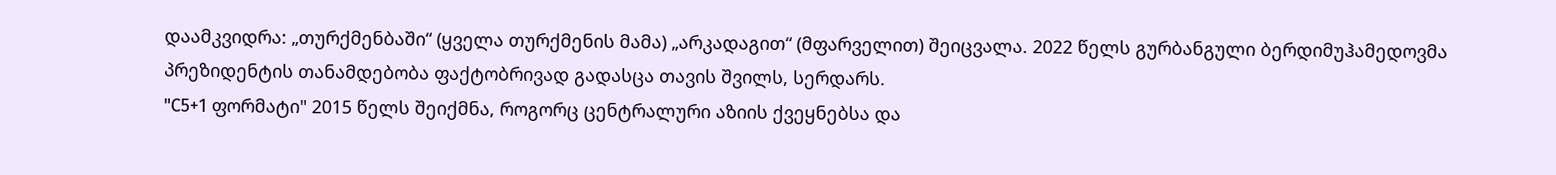დაამკვიდრა: „თურქმენბაში“ (ყველა თურქმენის მამა) „არკადაგით“ (მფარველით) შეიცვალა. 2022 წელს გურბანგული ბერდიმუჰამედოვმა პრეზიდენტის თანამდებობა ფაქტობრივად გადასცა თავის შვილს, სერდარს.
"C5+1 ფორმატი" 2015 წელს შეიქმნა, როგორც ცენტრალური აზიის ქვეყნებსა და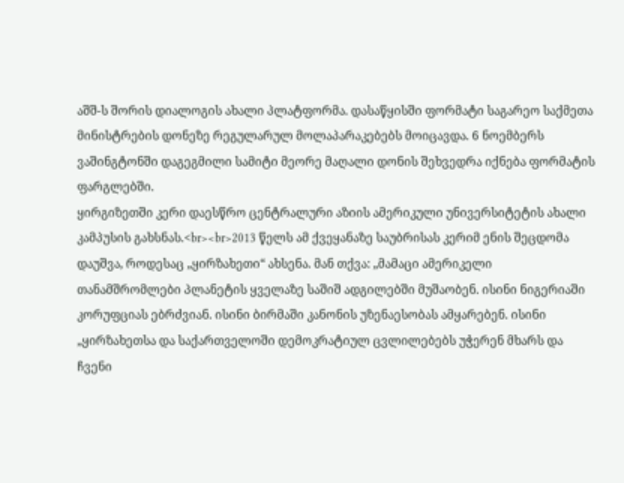აშშ-ს შორის დიალოგის ახალი პლატფორმა. დასაწყისში ფორმატი საგარეო საქმეთა მინისტრების დონეზე რეგულარულ მოლაპარაკებებს მოიცავდა. 6 ნოემბერს ვაშინგტონში დაგეგმილი სამიტი მეორე მაღალი დონის შეხვედრა იქნება ფორმატის ფარგლებში.
ყირგიზეთში კერი დაესწრო ცენტრალური აზიის ამერიკული უნივერსიტეტის ახალი კამპუსის გახსნას.<br><br>2013 წელს ამ ქვეყანაზე საუბრისას კერიმ ენის შეცდომა დაუშვა, როდესაც „ყირზახეთი“ ახსენა. მან თქვა: „მამაცი ამერიკელი თანამშრომლები პლანეტის ყველაზე საშიშ ადგილებში მუშაობენ. ისინი ნიგერიაში კორუფციას ებრძვიან. ისინი ბირმაში კანონის უზენაესობას ამყარებენ. ისინი „ყირზახეთსა და საქართველოში დემოკრატიულ ცვლილებებს უჭერენ მხარს და ჩვენი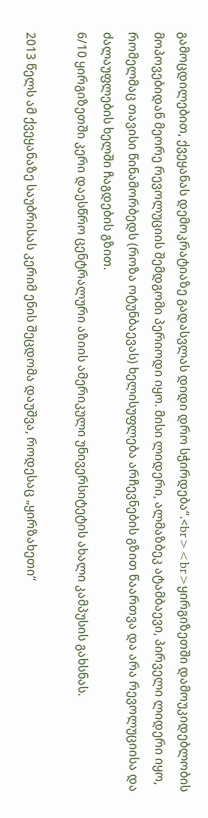გამოცდილებით, ქვეყანას დემოკრატიაზე გადასვლას დიდი დრო სჭირდება“.<br><br>ყირგიზეთში დამოუკიდებლობის მოპოვებიდან მეორე რევოლუციის შემდგომი პერიოდი იყო. მისი ლიდერი, ალმაზბეკ ატამბაევი, პირველი ლიდერი იყო, რომელმაც თავისი წინამორბედს (როზა ოტუნბაევას) ხელისუფლება არჩევნების გზით წაართვა და არა რევოლუციისა და ძალაუფლების ხელში ჩაგდების გზით.
6/10 ყირგიზეთში კერი დაესწრო ცენტრალური აზიის ამერიკული უნივერსიტეტის ახალი კამპუსის გახსნას.

2013 წელს ამ ქვეყანაზე საუბრისას კერიმ ენის შეცდომა დაუშვა, როდესაც „ყირზახეთი“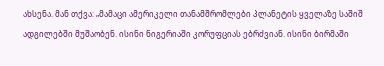ახსენა. მან თქვა: „მამაცი ამერიკელი თანამშრომლები პლანეტის ყველაზე საშიშ ადგილებში მუშაობენ. ისინი ნიგერიაში კორუფციას ებრძვიან. ისინი ბირმაში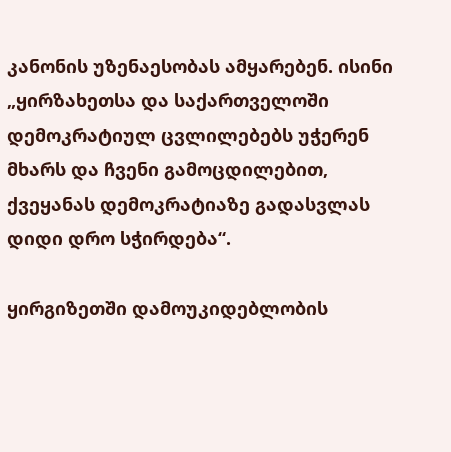კანონის უზენაესობას ამყარებენ. ისინი „ყირზახეთსა და საქართველოში დემოკრატიულ ცვლილებებს უჭერენ მხარს და ჩვენი გამოცდილებით, ქვეყანას დემოკრატიაზე გადასვლას დიდი დრო სჭირდება“.

ყირგიზეთში დამოუკიდებლობის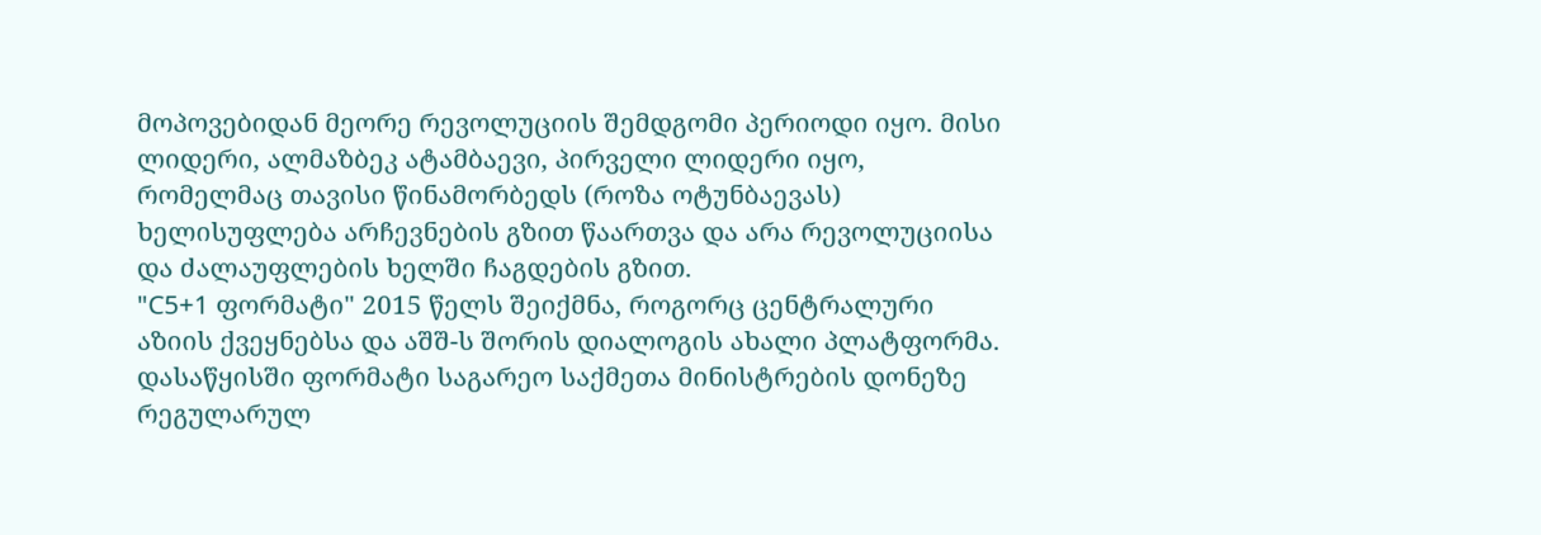მოპოვებიდან მეორე რევოლუციის შემდგომი პერიოდი იყო. მისი ლიდერი, ალმაზბეკ ატამბაევი, პირველი ლიდერი იყო, რომელმაც თავისი წინამორბედს (როზა ოტუნბაევას) ხელისუფლება არჩევნების გზით წაართვა და არა რევოლუციისა და ძალაუფლების ხელში ჩაგდების გზით.
"C5+1 ფორმატი" 2015 წელს შეიქმნა, როგორც ცენტრალური აზიის ქვეყნებსა და აშშ-ს შორის დიალოგის ახალი პლატფორმა. დასაწყისში ფორმატი საგარეო საქმეთა მინისტრების დონეზე რეგულარულ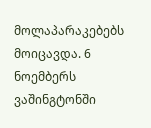მოლაპარაკებებს მოიცავდა. 6 ნოემბერს ვაშინგტონში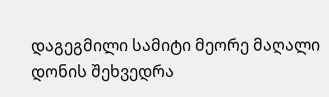დაგეგმილი სამიტი მეორე მაღალი დონის შეხვედრა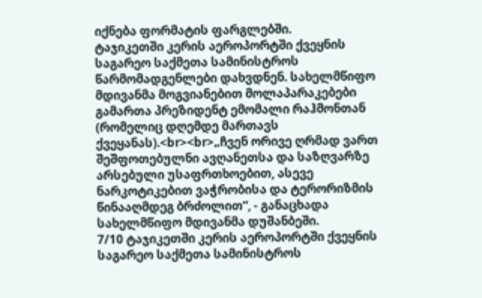იქნება ფორმატის ფარგლებში.
ტაჯიკეთში კერის აეროპორტში ქვეყნის საგარეო საქმეთა სამინისტროს წარმომადგენლები დახვდნენ. სახელმწიფო მდივანმა მოგვიანებით მოლაპარაკებები გამართა პრეზიდენტ ემომალი რაჰმონთან (რომელიც დღემდე მართავს ქვეყანას).<br><br>„ჩვენ ორივე ღრმად ვართ შეშფოთებულნი ავღანეთსა და საზღვარზე არსებული უსაფრთხოებით, ასევე ნარკოტიკებით ვაჭრობისა და ტერორიზმის წინააღმდეგ ბრძოლით“, - განაცხადა სახელმწიფო მდივანმა დუშანბეში.
7/10 ტაჯიკეთში კერის აეროპორტში ქვეყნის საგარეო საქმეთა სამინისტროს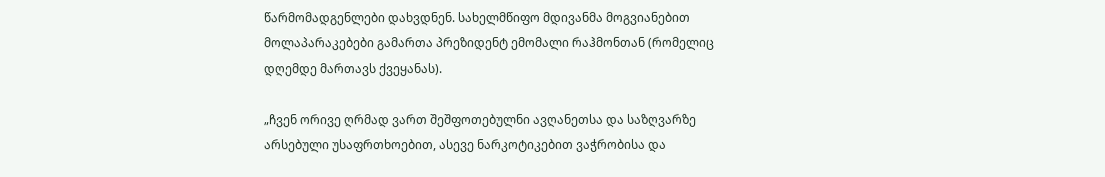წარმომადგენლები დახვდნენ. სახელმწიფო მდივანმა მოგვიანებით მოლაპარაკებები გამართა პრეზიდენტ ემომალი რაჰმონთან (რომელიც დღემდე მართავს ქვეყანას).

„ჩვენ ორივე ღრმად ვართ შეშფოთებულნი ავღანეთსა და საზღვარზე არსებული უსაფრთხოებით, ასევე ნარკოტიკებით ვაჭრობისა და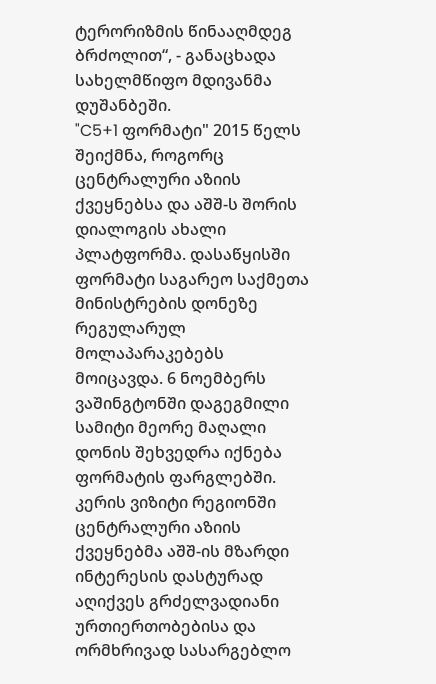ტერორიზმის წინააღმდეგ ბრძოლით“, - განაცხადა სახელმწიფო მდივანმა დუშანბეში.
"C5+1 ფორმატი" 2015 წელს შეიქმნა, როგორც ცენტრალური აზიის ქვეყნებსა და აშშ-ს შორის დიალოგის ახალი პლატფორმა. დასაწყისში ფორმატი საგარეო საქმეთა მინისტრების დონეზე რეგულარულ მოლაპარაკებებს მოიცავდა. 6 ნოემბერს ვაშინგტონში დაგეგმილი სამიტი მეორე მაღალი დონის შეხვედრა იქნება ფორმატის ფარგლებში.
კერის ვიზიტი რეგიონში ცენტრალური აზიის ქვეყნებმა აშშ-ის მზარდი ინტერესის დასტურად აღიქვეს გრძელვადიანი ურთიერთობებისა და ორმხრივად სასარგებლო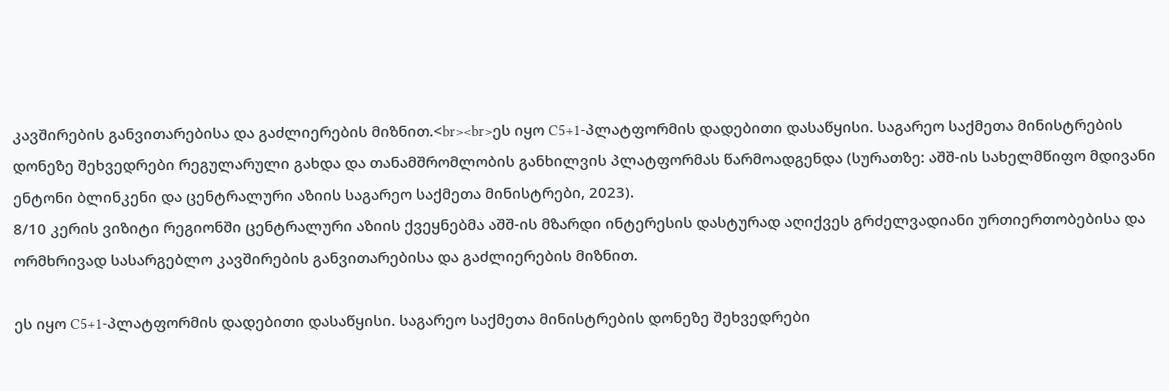კავშირების განვითარებისა და გაძლიერების მიზნით.<br><br>ეს იყო C5+1-პლატფორმის დადებითი დასაწყისი. საგარეო საქმეთა მინისტრების დონეზე შეხვედრები რეგულარული გახდა და თანამშრომლობის განხილვის პლატფორმას წარმოადგენდა (სურათზე: აშშ-ის სახელმწიფო მდივანი ენტონი ბლინკენი და ცენტრალური აზიის საგარეო საქმეთა მინისტრები, 2023).
8/10 კერის ვიზიტი რეგიონში ცენტრალური აზიის ქვეყნებმა აშშ-ის მზარდი ინტერესის დასტურად აღიქვეს გრძელვადიანი ურთიერთობებისა და ორმხრივად სასარგებლო კავშირების განვითარებისა და გაძლიერების მიზნით.

ეს იყო C5+1-პლატფორმის დადებითი დასაწყისი. საგარეო საქმეთა მინისტრების დონეზე შეხვედრები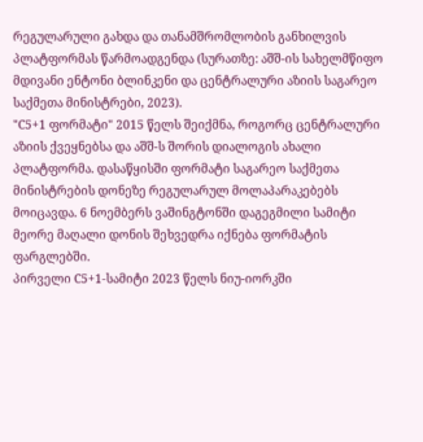რეგულარული გახდა და თანამშრომლობის განხილვის პლატფორმას წარმოადგენდა (სურათზე: აშშ-ის სახელმწიფო მდივანი ენტონი ბლინკენი და ცენტრალური აზიის საგარეო საქმეთა მინისტრები, 2023).
"C5+1 ფორმატი" 2015 წელს შეიქმნა, როგორც ცენტრალური აზიის ქვეყნებსა და აშშ-ს შორის დიალოგის ახალი პლატფორმა. დასაწყისში ფორმატი საგარეო საქმეთა მინისტრების დონეზე რეგულარულ მოლაპარაკებებს მოიცავდა. 6 ნოემბერს ვაშინგტონში დაგეგმილი სამიტი მეორე მაღალი დონის შეხვედრა იქნება ფორმატის ფარგლებში.
პირველი C5+1-სამიტი 2023 წელს ნიუ-იორკში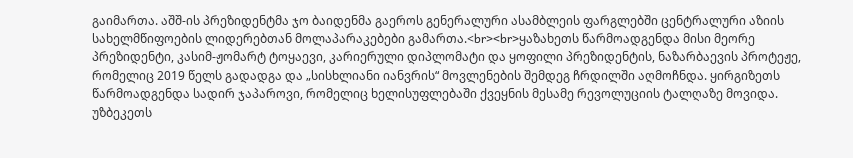გაიმართა. აშშ-ის პრეზიდენტმა ჯო ბაიდენმა გაეროს გენერალური ასამბლეის ფარგლებში ცენტრალური აზიის სახელმწიფოების ლიდერებთან მოლაპარაკებები გამართა.<br><br>ყაზახეთს წარმოადგენდა მისი მეორე პრეზიდენტი, კასიმ-ჟომარტ ტოყაევი, კარიერული დიპლომატი და ყოფილი პრეზიდენტის, ნაზარბაევის პროტეჟე, რომელიც 2019 წელს გადადგა და „სისხლიანი იანვრის“ მოვლენების შემდეგ ჩრდილში აღმოჩნდა. ყირგიზეთს წარმოადგენდა სადირ ჯაპაროვი, რომელიც ხელისუფლებაში ქვეყნის მესამე რევოლუციის ტალღაზე მოვიდა. უზბეკეთს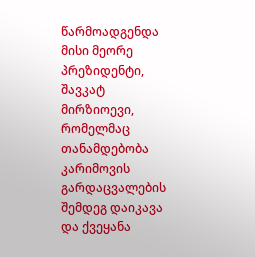წარმოადგენდა მისი მეორე პრეზიდენტი, შავკატ მირზიოევი, რომელმაც თანამდებობა კარიმოვის გარდაცვალების შემდეგ დაიკავა და ქვეყანა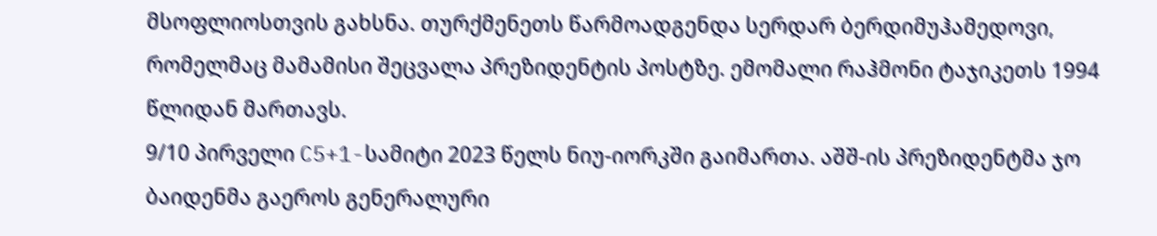მსოფლიოსთვის გახსნა. თურქმენეთს წარმოადგენდა სერდარ ბერდიმუჰამედოვი, რომელმაც მამამისი შეცვალა პრეზიდენტის პოსტზე. ემომალი რაჰმონი ტაჯიკეთს 1994 წლიდან მართავს.
9/10 პირველი C5+1-სამიტი 2023 წელს ნიუ-იორკში გაიმართა. აშშ-ის პრეზიდენტმა ჯო ბაიდენმა გაეროს გენერალური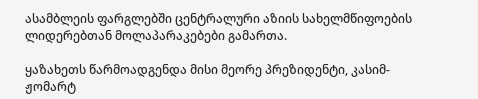ასამბლეის ფარგლებში ცენტრალური აზიის სახელმწიფოების ლიდერებთან მოლაპარაკებები გამართა.

ყაზახეთს წარმოადგენდა მისი მეორე პრეზიდენტი, კასიმ-ჟომარტ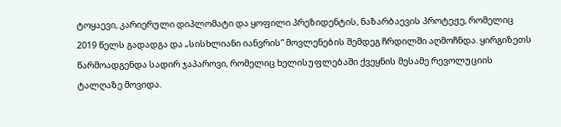ტოყაევი, კარიერული დიპლომატი და ყოფილი პრეზიდენტის, ნაზარბაევის პროტეჟე, რომელიც 2019 წელს გადადგა და „სისხლიანი იანვრის“ მოვლენების შემდეგ ჩრდილში აღმოჩნდა. ყირგიზეთს წარმოადგენდა სადირ ჯაპაროვი, რომელიც ხელისუფლებაში ქვეყნის მესამე რევოლუციის ტალღაზე მოვიდა.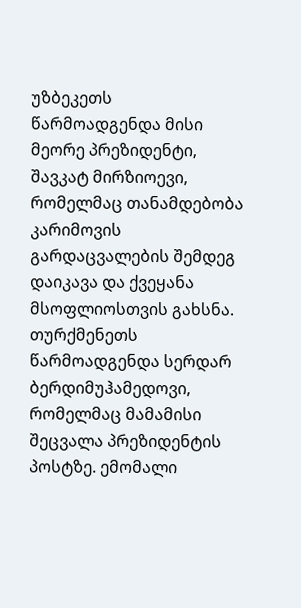უზბეკეთს წარმოადგენდა მისი მეორე პრეზიდენტი, შავკატ მირზიოევი, რომელმაც თანამდებობა კარიმოვის გარდაცვალების შემდეგ დაიკავა და ქვეყანა მსოფლიოსთვის გახსნა. თურქმენეთს წარმოადგენდა სერდარ ბერდიმუჰამედოვი, რომელმაც მამამისი შეცვალა პრეზიდენტის პოსტზე. ემომალი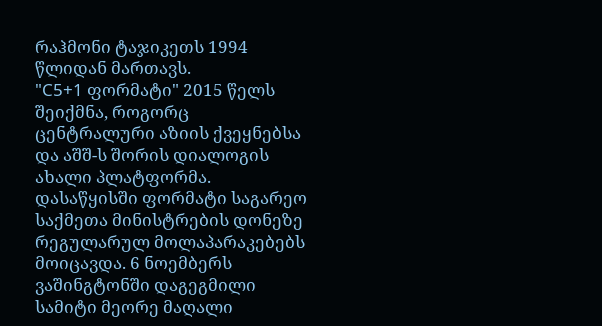რაჰმონი ტაჯიკეთს 1994 წლიდან მართავს.
"C5+1 ფორმატი" 2015 წელს შეიქმნა, როგორც ცენტრალური აზიის ქვეყნებსა და აშშ-ს შორის დიალოგის ახალი პლატფორმა. დასაწყისში ფორმატი საგარეო საქმეთა მინისტრების დონეზე რეგულარულ მოლაპარაკებებს მოიცავდა. 6 ნოემბერს ვაშინგტონში დაგეგმილი სამიტი მეორე მაღალი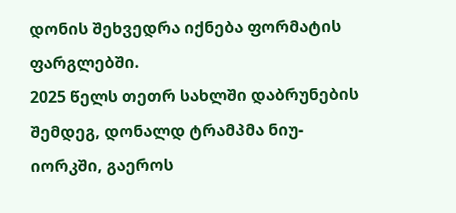დონის შეხვედრა იქნება ფორმატის ფარგლებში.
2025 წელს თეთრ სახლში დაბრუნების შემდეგ, დონალდ ტრამპმა ნიუ-იორკში, გაეროს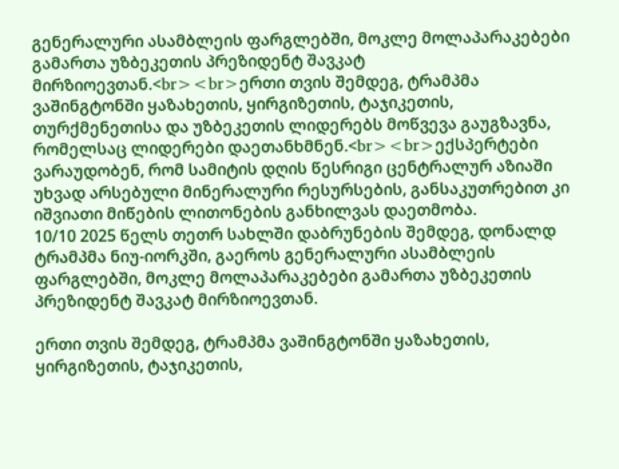გენერალური ასამბლეის ფარგლებში, მოკლე მოლაპარაკებები გამართა უზბეკეთის პრეზიდენტ შავკატ მირზიოევთან.<br><br>ერთი თვის შემდეგ, ტრამპმა ვაშინგტონში ყაზახეთის, ყირგიზეთის, ტაჯიკეთის, თურქმენეთისა და უზბეკეთის ლიდერებს მოწვევა გაუგზავნა, რომელსაც ლიდერები დაეთანხმნენ.<br><br>ექსპერტები ვარაუდობენ, რომ სამიტის დღის წესრიგი ცენტრალურ აზიაში უხვად არსებული მინერალური რესურსების, განსაკუთრებით კი იშვიათი მიწების ლითონების განხილვას დაეთმობა.
10/10 2025 წელს თეთრ სახლში დაბრუნების შემდეგ, დონალდ ტრამპმა ნიუ-იორკში, გაეროს გენერალური ასამბლეის ფარგლებში, მოკლე მოლაპარაკებები გამართა უზბეკეთის პრეზიდენტ შავკატ მირზიოევთან.

ერთი თვის შემდეგ, ტრამპმა ვაშინგტონში ყაზახეთის, ყირგიზეთის, ტაჯიკეთის,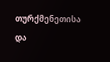თურქმენეთისა და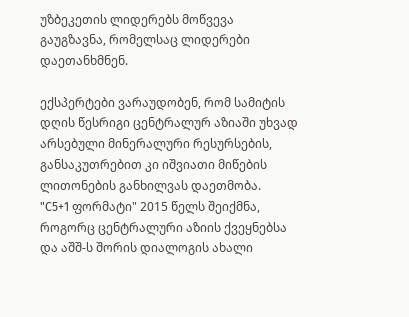უზბეკეთის ლიდერებს მოწვევა გაუგზავნა, რომელსაც ლიდერები დაეთანხმნენ.

ექსპერტები ვარაუდობენ, რომ სამიტის დღის წესრიგი ცენტრალურ აზიაში უხვად არსებული მინერალური რესურსების, განსაკუთრებით კი იშვიათი მიწების ლითონების განხილვას დაეთმობა.
"C5+1 ფორმატი" 2015 წელს შეიქმნა, როგორც ცენტრალური აზიის ქვეყნებსა და აშშ-ს შორის დიალოგის ახალი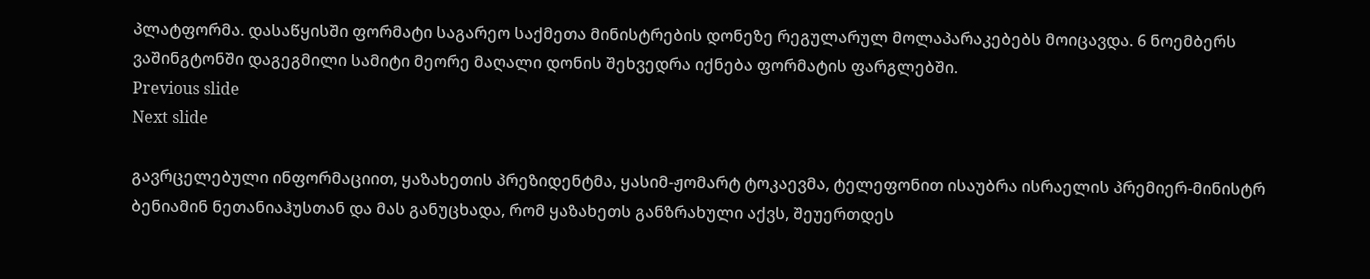პლატფორმა. დასაწყისში ფორმატი საგარეო საქმეთა მინისტრების დონეზე რეგულარულ მოლაპარაკებებს მოიცავდა. 6 ნოემბერს ვაშინგტონში დაგეგმილი სამიტი მეორე მაღალი დონის შეხვედრა იქნება ფორმატის ფარგლებში.
Previous slide
Next slide

გავრცელებული ინფორმაციით, ყაზახეთის პრეზიდენტმა, ყასიმ-ჟომარტ ტოკაევმა, ტელეფონით ისაუბრა ისრაელის პრემიერ-მინისტრ ბენიამინ ნეთანიაჰუსთან და მას განუცხადა, რომ ყაზახეთს განზრახული აქვს, შეუერთდეს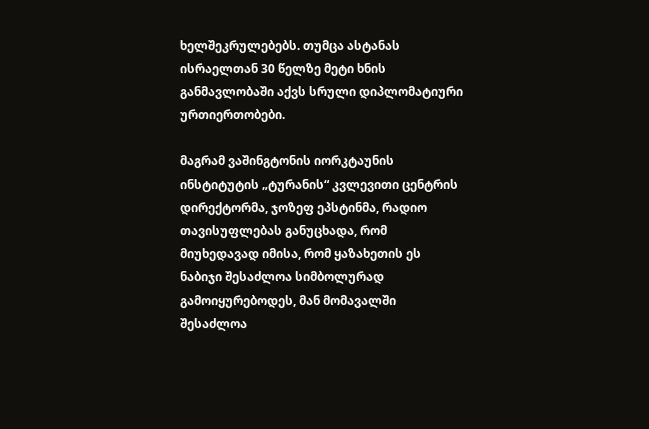ხელშეკრულებებს. თუმცა ასტანას ისრაელთან 30 წელზე მეტი ხნის განმავლობაში აქვს სრული დიპლომატიური ურთიერთობები.

მაგრამ ვაშინგტონის იორკტაუნის ინსტიტუტის „ტურანის“ კვლევითი ცენტრის დირექტორმა, ჯოზეფ ეპსტინმა, რადიო თავისუფლებას განუცხადა, რომ მიუხედავად იმისა, რომ ყაზახეთის ეს ნაბიჯი შესაძლოა სიმბოლურად გამოიყურებოდეს, მან მომავალში შესაძლოა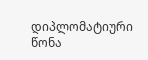დიპლომატიური წონა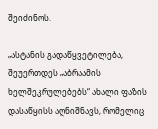შეიძინოს.

„ასტანის გადაწყვეტილება, შეუერთდეს „აბრაამის ხელშეკრულებებს“ ახალი ფაზის დასაწყისს აღნიშნავს, რომელიც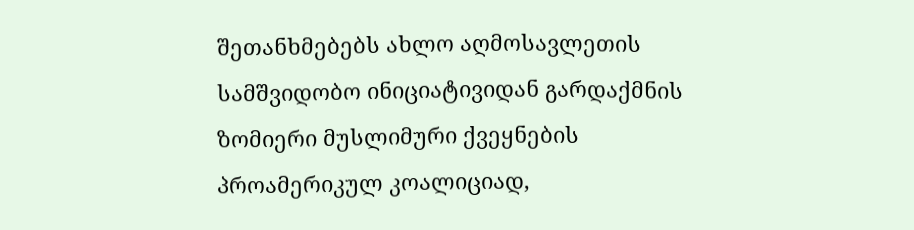შეთანხმებებს ახლო აღმოსავლეთის სამშვიდობო ინიციატივიდან გარდაქმნის ზომიერი მუსლიმური ქვეყნების პროამერიკულ კოალიციად,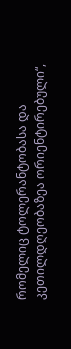რომელიც ტოლერანტობასა და კეთილდღეობაზეა ორიენტირებული“,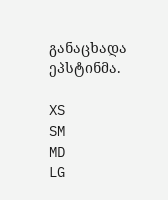განაცხადა ეპსტინმა.

XS
SM
MD
LG